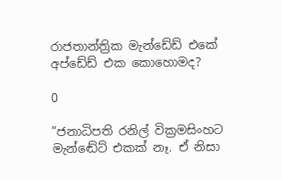රාජතාන්ත්‍රික මැන්ඩේඩ් එකේ අප්ඩේඩ් එක කොහොමද?

0

”ජනාධිපති රනිල් වික්‍රමසිංහට මැන්ඬේට් එකක් නෑ. ඒ නිසා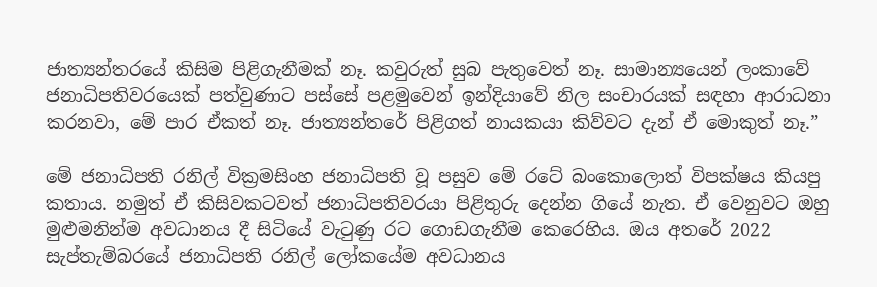ජාත්‍යන්තරයේ කිසිම පිළිගැනීමක් නෑ. කවුරුත් සුබ පැතුවෙත් නෑ. සාමාන්‍යයෙන් ලංකාවේ ජනාධිපතිවරයෙක් පත්වුණාට පස්සේ පළමුවෙන් ඉන්දියාවේ නිල සංචාරයක් සඳහා ආරාධනා කරනවා, මේ පාර ඒකත් නෑ. ජාත්‍යන්තරේ පිළිගත් නායකයා කිව්වට දැන් ඒ මොකුත් නෑ.”

මේ ජනාධිපති රනිල් වික්‍රමසිංහ ජනාධිපති වූ පසුව මේ රටේ බංකොලොත් විපක්ෂය කියපු කතාය. නමුත් ඒ කිසිවකටවත් ජනාධිපතිවරයා පිළිතුරු දෙන්න ගියේ නැත. ඒ වෙනුවට ඔහු මුළුමනින්ම අවධානය දී සිටියේ වැටුණු රට ගොඩගැනීම කෙරෙහිය. ඔය අතරේ 2022 සැප්තැම්බරයේ ජනාධිපති රනිල් ලෝකයේම අවධානය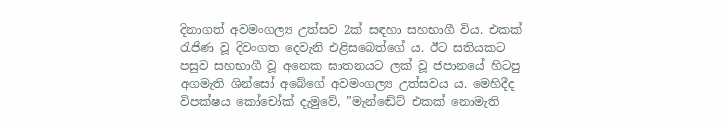දිනාගත් අවමංගල්‍ය උත්සව 2ක් සඳහා සහභාගී විය. එකක් රැජිණ වූ දිවංගත දෙවැනි එළිසබෙත්ගේ ය. ඊට සතියකට පසුව සහභාගී වූ අනෙක ඝාතනයට ලක් වූ ජපානයේ හිටපු අගමැති ශින්සෝ අබේගේ අවමංගල්‍ය උත්සවය ය. මෙහිදීද විපක්ෂය කෝචෝක් දැමුවේ, ”මැන්ඬේට් එකක් නොමැති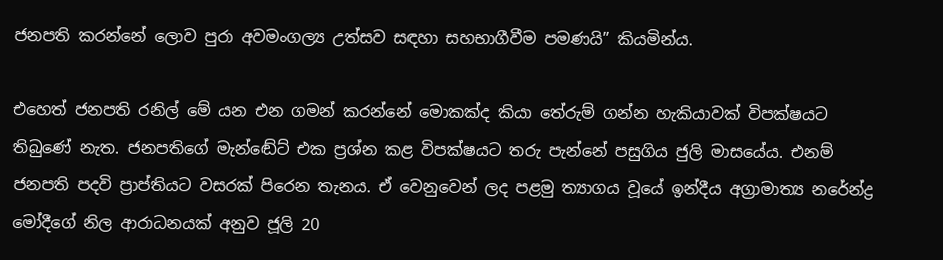ජනපති කරන්නේ ලොව පුරා අවමංගල්‍ය උත්සව සඳහා සහභාගීවීම පමණයි” කියමින්ය.

එහෙත් ජනපති රනිල් මේ යන එන ගමන් කරන්නේ මොකක්ද කියා තේරුම් ගන්න හැකියාවක් විපක්ෂයට තිබුණේ නැත. ජනපතිගේ මැන්ඬේට් එක ප්‍රශ්න කළ විපක්ෂයට තරු පැන්නේ පසුගිය ජුලි මාසයේය. එනම් ජනපති පදවි ප්‍රාප්තියට වසරක් පිරෙන තැනය. ඒ වෙනුවෙන් ලද පළමු ත්‍යාගය වූයේ ඉන්දීය අග්‍රාමාත්‍ය නරේන්ද්‍ර මෝදීගේ නිල ආරාධනයක් අනුව ජූලි 20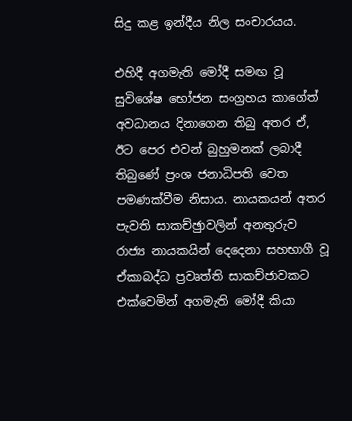සිදු කළ ඉන්දීය නිල සංචාරයය.

එහිදී අගමැති මෝදී සමඟ වූ සුවිශේෂ භෝජන සංග්‍රහය කාගේත් අවධානය දිනාගෙන තිබු අතර ඒ, ඊට පෙර එවන් බුහුමනක් ලබාදී තිබුණේ ප්‍රංශ ජනාධිපති වෙත පමණක්වීම නිසාය. නායකයන් අතර පැවති සාකච්ඡුාවලින් අනතුරුව රාජ්‍ය නායකයින් දෙදෙනා සහභාගී වූ ඒකාබද්ධ ප්‍රවෘත්ති සාකච්ජාවකට එක්වෙමින් අගමැති මෝදී කියා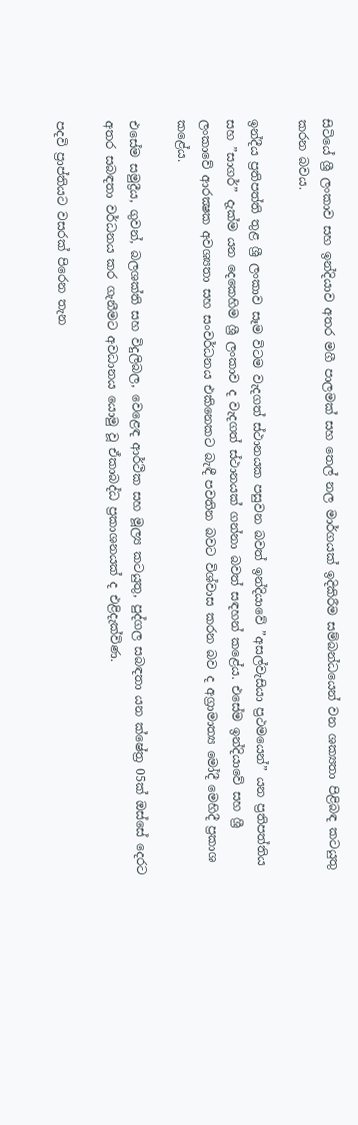සිටියේ ශ්‍රී ලංකාව සහ ඉන්දියාව අතර මගී පාලමක් සහ තෙල් නල මාර්ගයක් ඉදිකිරීම සම්බන්ධයෙන් වන ශක්‍යතා පිළිබඳ කටයුතු කරන බවය.

ඉන්දීය ප්‍රතිපත්ති තුළ ශ්‍රී ලංකාව සෑම විටම වැදගත් ස්ථානයක පසුවන බවත් ඉන්දියාවේ ”අසල්වැසියා ප්‍රථමයෙන්” යන ප්‍රතිපත්තිය සහ ”සාගර්” දැක්ම යන දෙකෙහිම ශ්‍රී ලංකාව ද වැදගත් ස්ථානයක් ගන්නා බවත් සඳහන් කළේය. එසේම ඉන්දියාවේ සහ ශ්‍රී ලංකාවේ ආරක්‍ෂක අවශ්‍යතා සහ සංවර්ධනය එකිනෙකට බැඳී පවතින බවට විශ්වාස කරන බව ද අග්‍රාමාත්‍ය මෝදී මෙහිදී ප්‍රකාශ කළේය.

එසේම සමුද්‍රීය, ගුවන්, බලශක්ති සහ විදුලිබල, වෙළෙඳ ආර්ථික සහ මූල්‍ය කටයුතු, පුද්ගල සබඳතා යන ක්ෂේත්‍ර 05ක් ඔස්සේ දෙරට අතර සබඳතා වර්ධනය කර ගැනීමට අවධානය යොමු වූ ඒකාබද්ධ ප්‍රකාශනයක් ද එළිදැක්විණ.

පදවි ප්‍රාප්තියට වසරක් පිරෙන තැන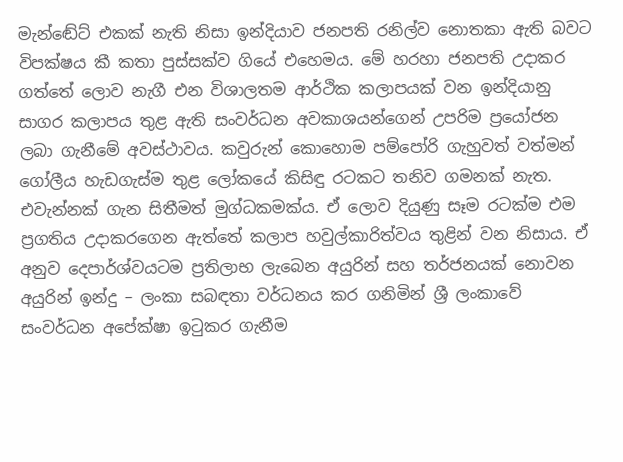මැන්ඬේට් එකක් නැති නිසා ඉන්දියාව ජනපති රනිල්ව නොතකා ඇති බවට විපක්ෂය කී කතා පුස්සක්ව ගියේ එහෙමය. මේ හරහා ජනපති උදාකර ගත්තේ ලොව නැගී එන විශාලතම ආර්ථික කලාපයක් වන ඉන්දියානු සාගර කලාපය තුළ ඇති සංවර්ධන අවකාශයන්ගෙන් උපරිම ප්‍රයෝජන ලබා ගැනීමේ අවස්ථාවය. කවුරුන් කොහොම පම්පෝරි ගැහුවත් වත්මන් ගෝලීය හැඩගැස්ම තුළ ලෝකයේ කිසිඳු රටකට තනිව ගමනක් නැත. එවැන්නක් ගැන සිතීමත් මුග්ධකමක්ය. ඒ ලොව දියුණු සෑම රටක්ම එම ප්‍රගතිය උදාකරගෙන ඇත්තේ කලාප හවුල්කාරිත්වය තුළින් වන නිසාය. ඒ අනුව දෙපාර්ශ්වයටම ප්‍රතිලාභ ලැබෙන අයුරින් සහ තර්ජනයක් නොවන අයුරින් ඉන්දු – ලංකා සබඳතා වර්ධනය කර ගනිමින් ශ්‍රී ලංකාවේ සංවර්ධන අපේක්ෂා ඉටුකර ගැනීම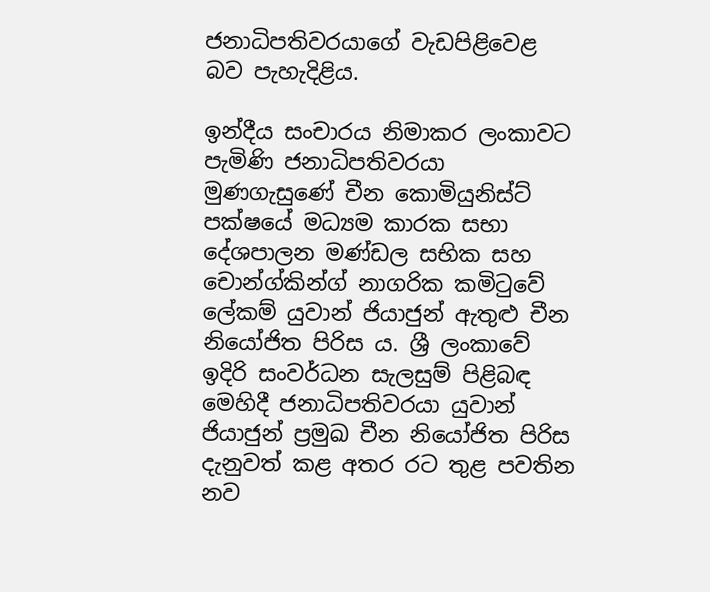ජනාධිපතිවරයාගේ වැඩපිළිවෙළ බව පැහැදිළිය.

ඉන්දීය සංචාරය නිමාකර ලංකාවට පැමිණි ජනාධිපතිවරයා මුණගැසුණේ චීන කොමියුනිස්ට් පක්ෂයේ මධ්‍යම කාරක සභා දේශපාලන මණ්ඩල සභික සහ චොන්ග්කින්ග් නාගරික කමිටුවේ ලේකම් යුවාන් ජියාජුන් ඇතුළු චීන නියෝජිත පිරිස ය. ශ්‍රී ලංකාවේ ඉදිරි සංවර්ධන සැලසුම් පිළිබඳ මෙහිදී ජනාධිපතිවරයා යුවාන් ජියාජුන් ප්‍රමුඛ චීන නියෝජිත පිරිස දැනුවත් කළ අතර රට තුළ පවතින නව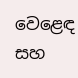වෙළෙඳ සහ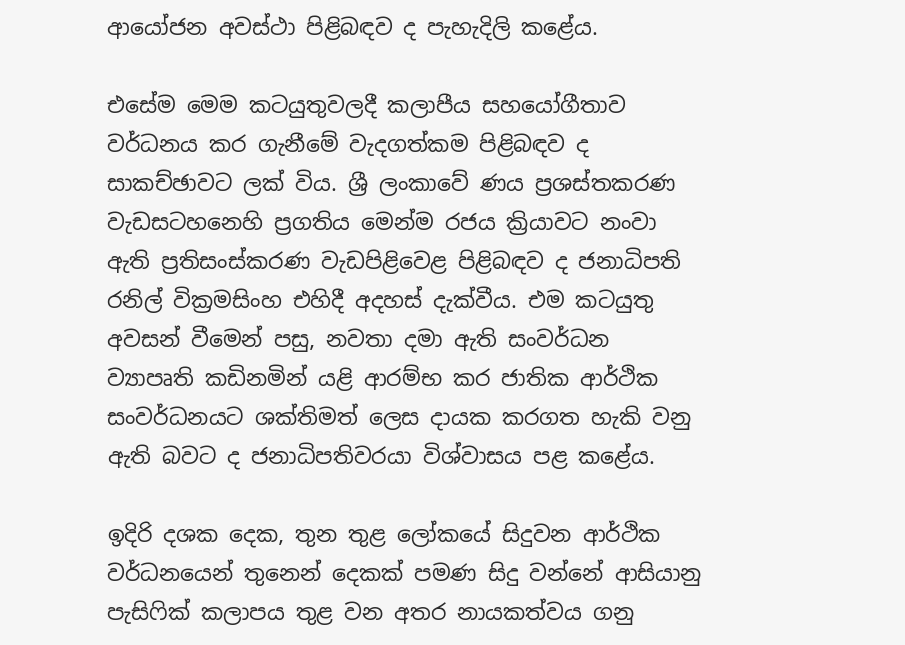ආයෝජන අවස්ථා පිළිබඳව ද පැහැදිලි කළේය.

එසේම මෙම කටයුතුවලදී කලාපීය සහයෝගීතාව වර්ධනය කර ගැනීමේ වැදගත්කම පිළිබඳව ද සාකච්ඡාවට ලක් විය. ශ්‍රී ලංකාවේ ණය ප්‍රශස්තකරණ වැඩසටහනෙහි ප්‍රගතිය මෙන්ම රජය ක්‍රියාවට නංවා ඇති ප්‍රතිසංස්කරණ වැඩපිළිවෙළ පිළිබඳව ද ජනාධිපති රනිල් වික්‍රමසිංහ එහිදී අදහස් දැක්වීය. එම කටයුතු අවසන් වීමෙන් පසු, නවතා දමා ඇති සංවර්ධන ව්‍යාපෘති කඩිනමින් යළි ආරම්භ කර ජාතික ආර්ථික සංවර්ධනයට ශක්තිමත් ලෙස දායක කරගත හැකි වනු ඇති බවට ද ජනාධිපතිවරයා විශ්වාසය පළ කළේය.

ඉදිරි දශක දෙක, තුන තුළ ලෝකයේ සිදුවන ආර්ථික වර්ධනයෙන් තුනෙන් දෙකක් පමණ සිදු වන්නේ ආසියානු පැසිෆික් කලාපය තුළ වන අතර නායකත්වය ගනු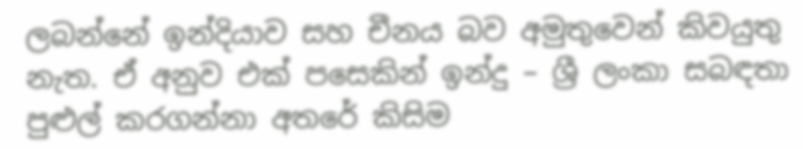ලබන්නේ ඉන්දියාව සහ චීනය බව අමුතුවෙන් කිවයුතු නැත. ඒ අනුව එක් පසෙකින් ඉන්දු – ශ්‍රී ලංකා සබඳතා පුළුල් කරගන්නා අතරේ කිසිම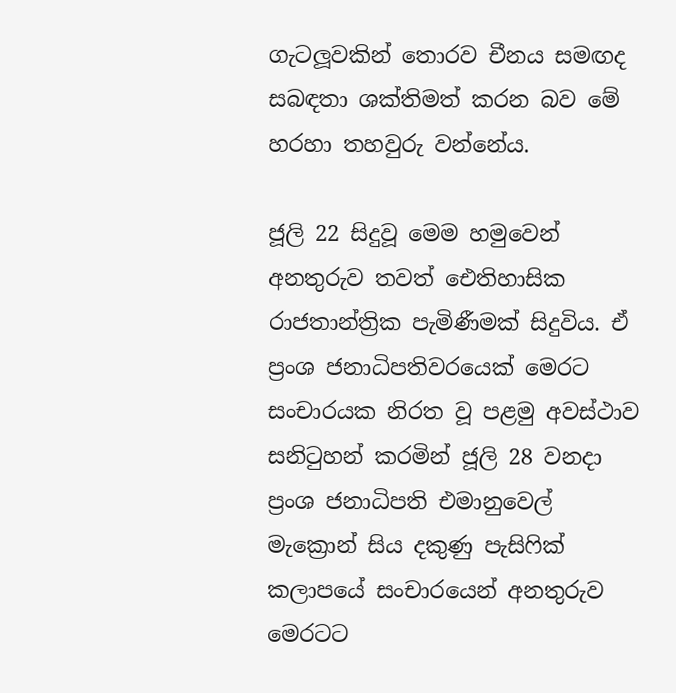ගැටලූ‍වකින් තොරව චීනය සමඟද සබඳතා ශක්තිමත් කරන බව මේ හරහා තහවුරු වන්නේය.

ජූලි 22 සිදුවූ මෙම හමුවෙන් අනතුරුව තවත් ඓතිහාසික රාජතාන්ත්‍රික පැමිණීමක් සිදුවිය. ඒ ප්‍රංශ ජනාධිපතිවරයෙක් මෙරට සංචාරයක නිරත වූ පළමු අවස්ථාව සනිටුහන් කරමින් ජූලි 28 වනදා ප්‍රංශ ජනාධිපති එමානුවෙල් මැක්‍රොන් සිය දකුණු පැසිෆික් කලාපයේ සංචාරයෙන් අනතුරුව මෙරටට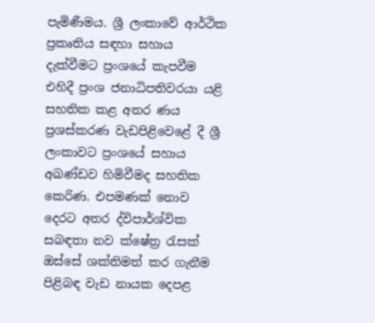පැමිණීමය. ශ්‍රී ලංකාවේ ආර්ථික ප්‍රකෘතිය සඳහා සහාය දැක්වීමට ප්‍රංශයේ කැපවීම එහිදී ප්‍රංශ ජනාධිපතිවරයා යළි සහතික කළ අතර ණය ප්‍රශස්කරණ වැඩපිළිවෙළේ දී ශ්‍රී ලංකාවට ප්‍රංශයේ සහාය අඛණ්ඩව හිමිවීමද සහතික කෙරිණ. එපමණක් නොව දෙරට අතර ද්විපාර්ශ්වික සබඳතා නව ක්ෂේත්‍ර රැසක් ඔස්සේ ශක්තිමත් කර ගැනීම පිළිබඳ වැඩ නායක දෙපළ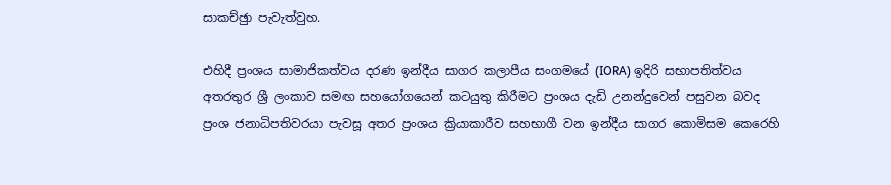සාකච්ඡුා පැවැත්වුහ.

එහිදී ප්‍රංශය සාමාජිකත්වය දරණ ඉන්දීය සාගර කලාපීය සංගමයේ (IORA) ඉදිරි සභාපතිත්වය අතරතුර ශ්‍රී ලංකාව සමඟ සහයෝගයෙන් කටයුතු කිරීමට ප්‍රංශය දැඩි උනන්දුවෙන් පසුවන බවද ප්‍රංශ ජනාධිපතිවරයා පැවසූ අතර ප්‍රංශය ක්‍රියාකාරීව සහභාගී වන ඉන්දීය සාගර කොමිසම කෙරෙහි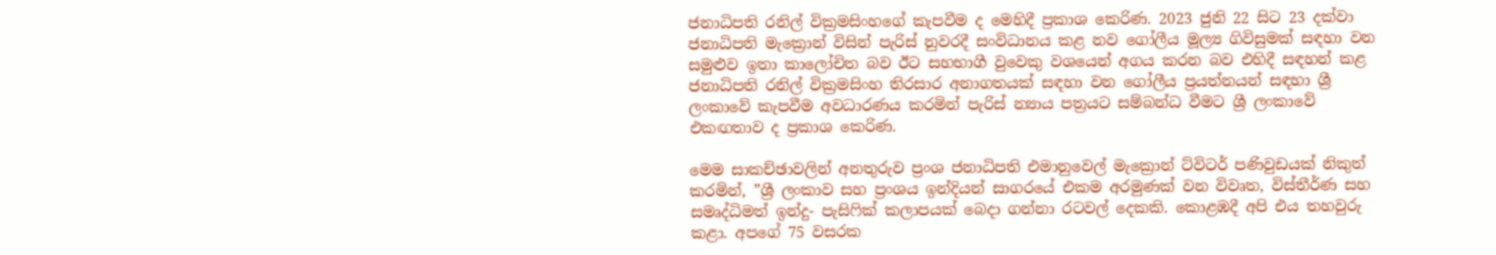ජනාධිපති රනිල් වික්‍රමසිංහගේ කැපවීම ද මෙහිදී ප්‍රකාශ කෙරිණ. 2023 ජුනි 22 සිට 23 දක්වා ජනාධිපති මැක්‍රොන් විසින් පැරිස් නුවරදී සංවිධානය කළ නව ගෝලීය මූල්‍ය ගිවිසුමක් සඳහා වන සමුළුව ඉතා කාලෝචිත බව ඊට සහභාගී වුවෙකු වශයෙන් අගය කරන බව එහිදී සඳහන් කළ ජනාධිපති රනිල් වික්‍රමසිංහ තිරසාර අනාගතයක් සඳහා වන ගෝලීය ප්‍රයත්නයන් සඳහා ශ්‍රී ලංකාවේ කැපවීම අවධාරණය කරමින් පැරිස් න්‍යාය පත්‍රයට සම්බන්ධ වීමට ශ්‍රී ලංකාවේ එකඟතාව ද ප්‍රකාශ කෙරිණ.

මෙම සාකච්ඡාවලින් අනතුරුව ප්‍රංශ ජනාධිපති එමානුවෙල් මැක්‍රොන් ට්විටර් පණිවුඩයක් නිකුත් කරමින්, ”ශ්‍රී ලංකාව සහ ප්‍රංශය ඉන්දියන් සාගරයේ එකම අරමුණක් වන විවෘත, විස්තීර්ණ සහ සමෘද්ධිමත් ඉන්දු- පැසිෆික් කලාපයක් බෙදා ගන්නා රටවල් දෙකකි. කොළඹදී අපි එය තහවුරු කළා. අපගේ 75 වසරක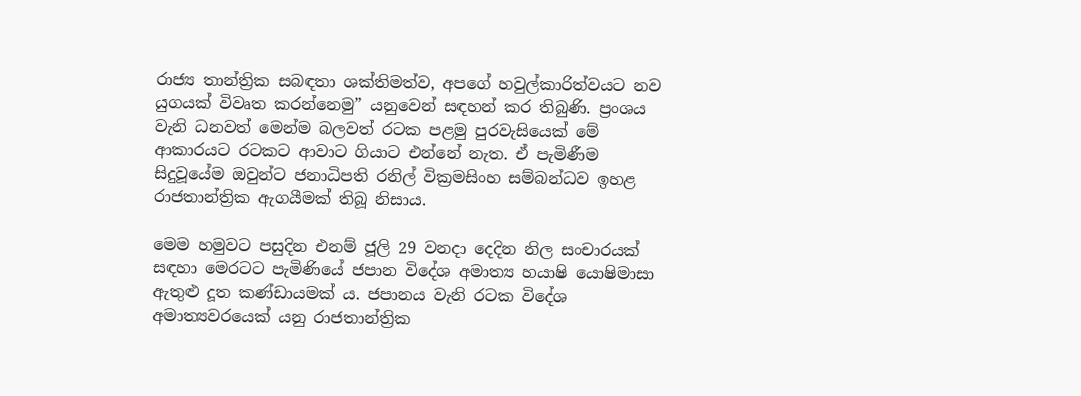රාජ්‍ය තාන්ත්‍රික සබඳතා ශක්තිමත්ව, අපගේ හවුල්කාරිත්වයට නව යුගයක් විවෘත කරන්නෙමු” යනුවෙන් සඳහන් කර තිබුණි. ප්‍රංශය වැනි ධනවත් මෙන්ම බලවත් රටක පළමු පුරවැසියෙක් මේ ආකාරයට රටකට ආවාට ගියාට එන්නේ නැත. ඒ පැමිණීම සිදුවූයේම ඔවුන්ට ජනාධිපති රනිල් වික්‍රමසිංහ සම්බන්ධව ඉහළ රාජතාන්ත්‍රික ඇගයීමක් තිබූ නිසාය.

මෙම හමුවට පසුදින එනම් ජූලි 29 වනදා දෙදින නිල සංචාරයක් සඳහා මෙරටට පැමිණියේ ජපාන විදේශ අමාත්‍ය හයාෂි යොෂිමාසා ඇතුළු දූත කණ්ඩායමක් ය. ජපානය වැනි රටක විදේශ අමාත්‍යවරයෙක් යනු රාජතාන්ත්‍රික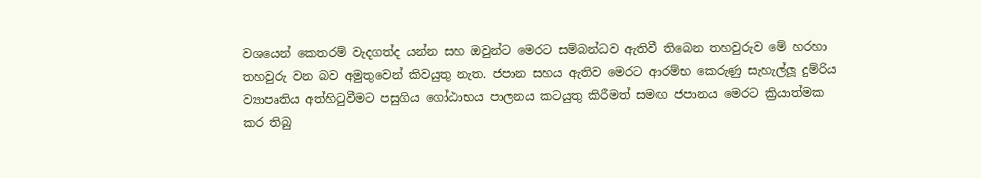වශයෙන් කෙතරම් වැදගත්ද යන්න සහ ඔවුන්ට මෙරට සම්බන්ධව ඇතිවී තිබෙන තහවුරුව මේ හරහා තහවුරු වන බව අමුතුවෙන් කිවයුතු නැත. ජපාන සහය ඇතිව මෙරට ආරම්භ කෙරුණු සැහැල්ලූ‍ දුම්රිය ව්‍යාපෘතිය අත්හිටුවීමට පසුගිය ගෝඨාභය පාලනය කටයුතු කිරීමත් සමඟ ජපානය මෙරට ක්‍රියාත්මක කර තිබු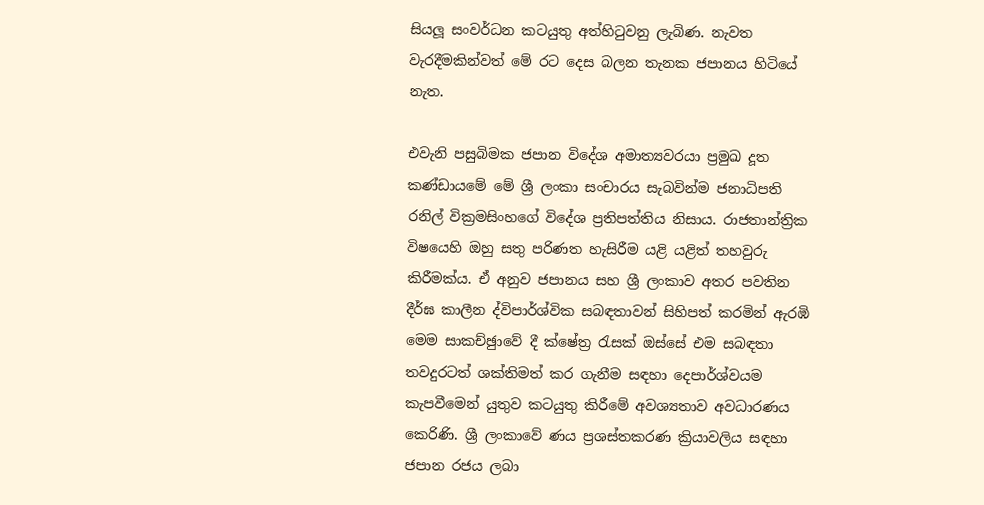සියලූ‍ සංවර්ධන කටයුතු අත්හිටුවනු ලැබිණ. නැවත වැරදීමකින්වත් මේ රට දෙස බලන තැනක ජපානය හිටියේ නැත.

එවැනි පසුබිමක ජපාන විදේශ අමාත්‍යවරයා ප්‍රමුඛ දූත කණ්ඩායමේ මේ ශ්‍රී ලංකා සංචාරය සැබවින්ම ජනාධිපති රනිල් වික්‍රමසිංහගේ විදේශ ප්‍රතිපත්තිය නිසාය. රාජතාන්ත්‍රික විෂයෙහි ඔහු සතු පරිණත හැසිරීම යළි යළිත් තහවුරු කිරීමක්ය. ඒ අනුව ජපානය සහ ශ්‍රී ලංකාව අතර පවතින දීර්ඝ කාලීන ද්විපාර්ශ්වික සබඳතාවන් සිහිපත් කරමින් ඇරඹි මෙම සාකච්ඡුාවේ දී ක්ෂේත්‍ර රැසක් ඔස්සේ එම සබඳතා තවදුරටත් ශක්තිමත් කර ගැනීම සඳහා දෙපාර්ශ්වයම කැපවීමෙන් යුතුව කටයුතු කිරීමේ අවශ්‍යතාව අවධාරණය කෙරිණි. ශ්‍රී ලංකාවේ ණය ප්‍රශස්තකරණ ක්‍රියාවලිය සඳහා ජපාන රජය ලබා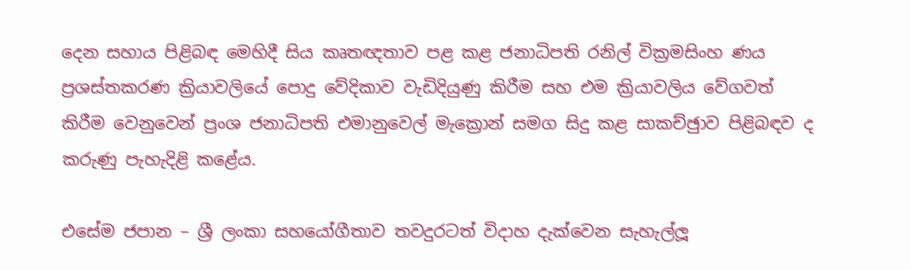දෙන සහාය පිළිබඳ මෙහිදී සිය කෘතඥතාව පළ කළ ජනාධිපති රනිල් වික්‍රමසිංහ ණය ප්‍රශස්තකරණ ක්‍රියාවලියේ පොදු වේදිකාව වැඩිදියුණු කිරීම සහ එම ක්‍රියාවලිය වේගවත් කිරීම වෙනුවෙන් ප්‍රංශ ජනාධිපති එමානුවෙල් මැක්‍රොන් සමග සිදු කළ සාකච්ඡුාව පිළිබඳව ද කරුණු පැහැදිළි කළේය.

එසේම ජපාන – ශ්‍රී ලංකා සහයෝගීතාව තවදුරටත් විදාහ දැක්වෙන සැහැල්ලූ‍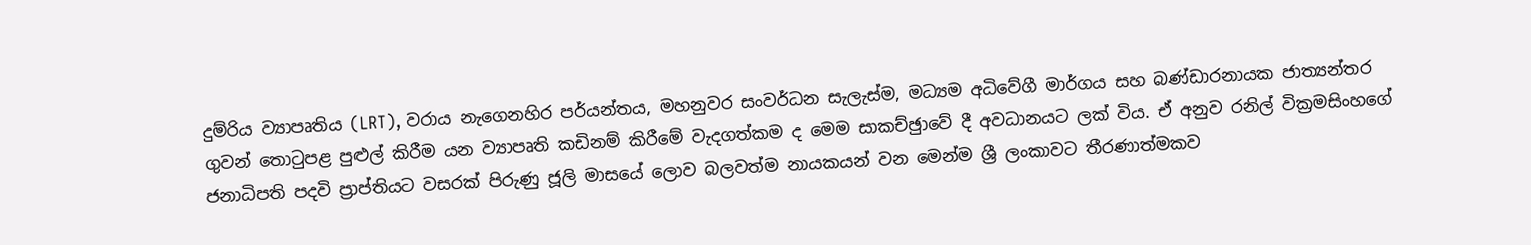දුම්රිය ව්‍යාපෘතිය (LRT), වරාය නැගෙනහිර පර්යන්තය, මහනුවර සංවර්ධන සැලැස්ම, මධ්‍යම අධිවේගී මාර්ගය සහ බණ්ඩාරනායක ජාත්‍යන්තර ගුවන් තොටුපළ පුළුල් කිරීම යන ව්‍යාපෘති කඩිනම් කිරීමේ වැදගත්කම ද මෙම සාකච්ඡුාවේ දී අවධානයට ලක් විය. ඒ අනුව රනිල් වික්‍රමසිංහගේ ජනාධිපති පදවි ප්‍රාප්තියට වසරක් පිරුණු ජූලි මාසයේ ලොව බලවත්ම නායකයන් වන මෙන්ම ශ්‍රී ලංකාවට තීරණාත්මකව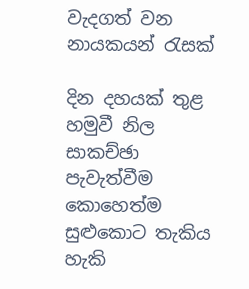වැදගත් වන නායකයන් රැසක්

දින දහයක් තුළ හමුවී නිල සාකච්ඡා පැවැත්වීම කොහෙත්ම සුළුකොට තැකිය හැකි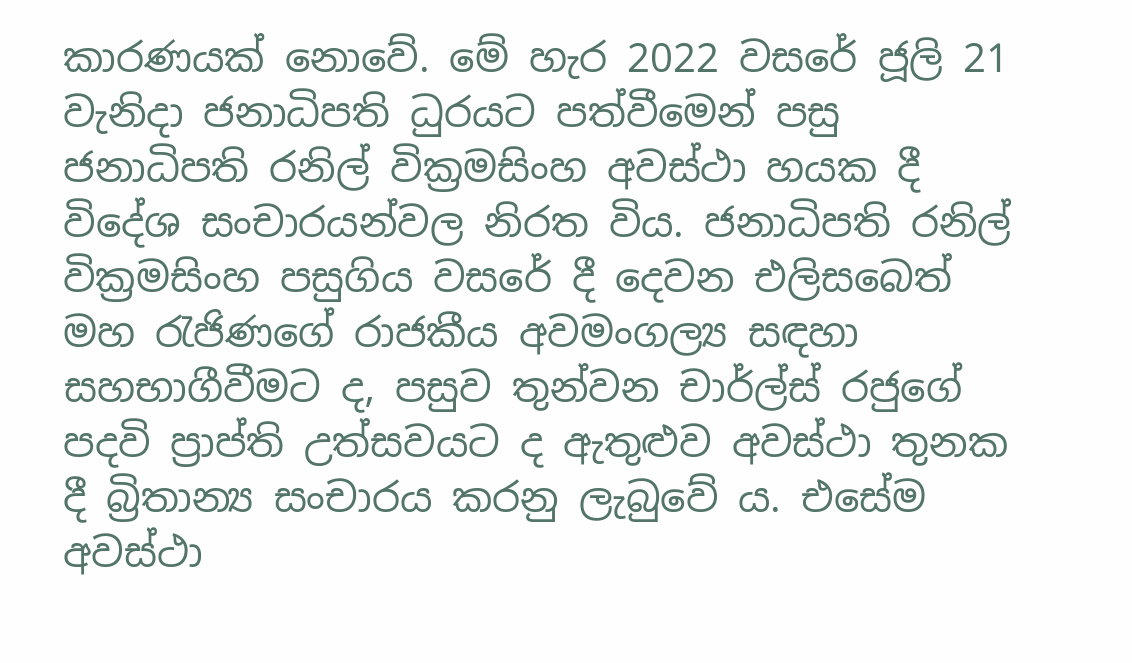කාරණයක් නොවේ. මේ හැර 2022 වසරේ ජූලි 21 වැනිදා ජනාධිපති ධුරයට පත්වීමෙන් පසු ජනාධිපති රනිල් වික්‍රමසිංහ අවස්ථා හයක දී විදේශ සංචාරයන්වල නිරත විය. ජනාධිපති රනිල් වික්‍රමසිංහ පසුගිය වසරේ දී දෙවන එලිසබෙත් මහ රැජිණගේ රාජකීය අවමංගල්‍ය සඳහා සහභාගීවීමට ද, පසුව තුන්වන චාර්ල්ස් රජුගේ පදවි ප්‍රාප්ති උත්සවයට ද ඇතුළුව අවස්ථා තුනක දී බ්‍රිතාන්‍ය සංචාරය කරනු ලැබුවේ ය. එසේම අවස්ථා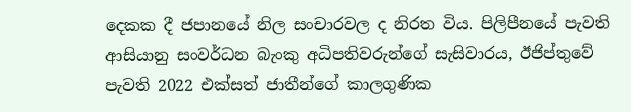දෙකක දී ජපානයේ නිල සංචාරවල ද නිරත විය. පිලිපීනයේ පැවති ආසියානු සංවර්ධන බැංකු අධිපතිවරුන්ගේ සැසිවාරය, ඊජිප්තුවේ පැවති 2022 එක්සත් ජාතීන්ගේ කාලගුණික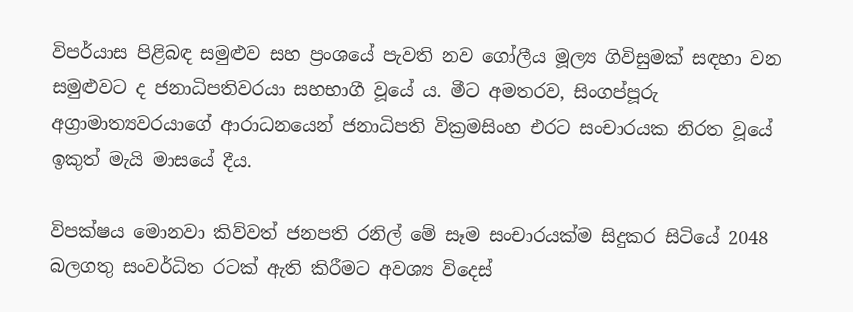විපර්යාස පිළිබඳ සමුළුව සහ ප්‍රංශයේ පැවති නව ගෝලීය මූල්‍ය ගිවිසුමක් සඳහා වන සමුළුවට ද ජනාධිපතිවරයා සහභාගී වූයේ ය. මීට අමතරව, සිංගප්පූරු අග්‍රාමාත්‍යවරයාගේ ආරාධනයෙන් ජනාධිපති වික්‍රමසිංහ එරට සංචාරයක නිරත වූයේ ඉකුත් මැයි මාසයේ දීය.

විපක්ෂය මොනවා කිව්වත් ජනපති රනිල් මේ සෑම සංචාරයක්ම සිදුකර සිටියේ 2048 බලගතු සංවර්ධිත රටක් ඇති කිරීමට අවශ්‍ය විදෙස්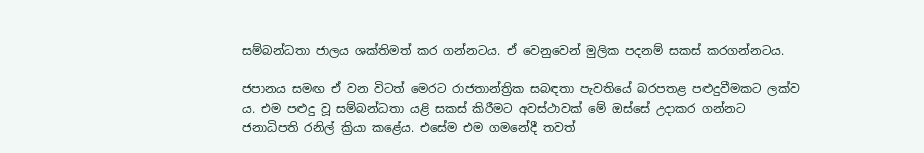සම්බන්ධතා ජාලය ශක්තිමත් කර ගන්නටය. ඒ වෙනුවෙන් මුලික පදනම් සකස් කරගන්නටය.

ජපානය සමඟ ඒ වන විටත් මෙරට රාජතාන්ත්‍රික සබඳතා පැවතියේ බරපතළ පළුදුවීමකට ලක්ව ය. එම පළුදු වූ සම්බන්ධතා යළි සකස් කිරීමට අවස්ථාවක් මේ ඔස්සේ උදාකර ගන්නට ජනාධිපති රනිල් ක්‍රියා කළේය. එසේම එම ගමනේදී තවත්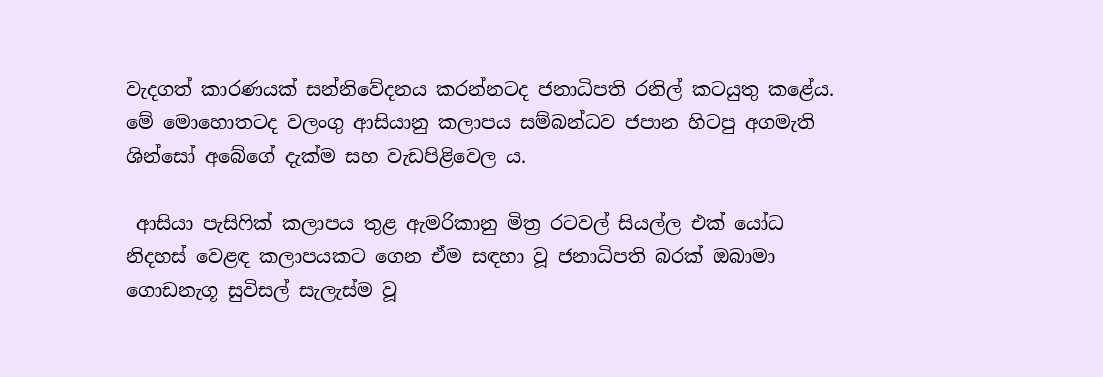වැදගත් කාරණයක් සන්නිවේදනය කරන්නටද ජනාධිපති රනිල් කටයුතු කළේය. මේ මොහොතටද වලංගු ආසියානු කලාපය සම්බන්ධව ජපාන හිටපු අගමැති ශින්සෝ අබේගේ දැක්ම සහ වැඩපිළිවෙල ය.

 ආසියා පැසිෆික් කලාපය තුළ ඇමරිකානු මිත්‍ර රටවල් සියල්ල එක් යෝධ නිදහස් වෙළඳ කලාපයකට ගෙන ඒම සඳහා වූ ජනාධිපති බරක් ඔබාමා ගොඩනැගූ සුවිසල් සැලැස්ම වූ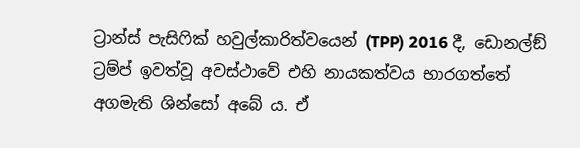ට්‍රාන්ස් පැසිෆික් හවුල්කාරිත්වයෙන් (TPP) 2016 දී, ඩොනල්ඞ් ට්‍රම්ප් ඉවත්වූ අවස්ථාවේ එහි නායකත්වය භාරගත්තේ අගමැති ශින්සෝ අබේ ය. ඒ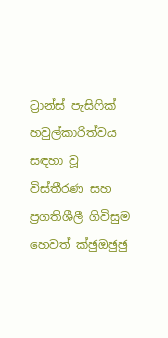ට්‍රාන්ස් පැසිෆික් හවුල්කාරිත්වය සඳහා වූ විස්තීරණ සහ ප්‍රගතිශීලී ගිවිසුම හෙවත් ක්‍ඡුඔඡුඡු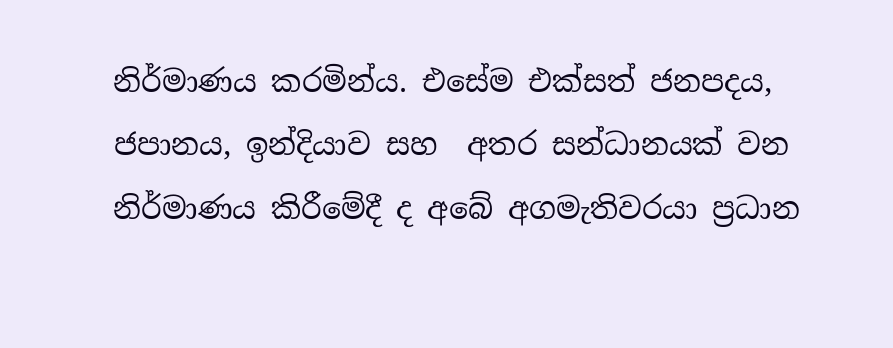නිර්මාණය කරමින්ය. එසේම එක්සත් ජනපදය, ජපානය, ඉන්දියාව සහ  අතර සන්ධානයක් වන නිර්මාණය කිරීමේදී ද අබේ අගමැතිවරයා ප්‍රධාන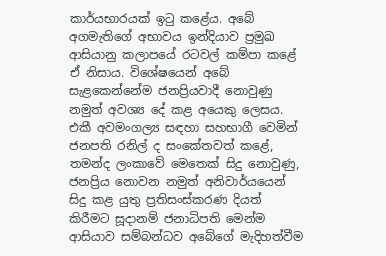කාර්යභාරයක් ඉටු කළේය. අබේ අගමැතිගේ අභාවය ඉන්දියාව ප්‍රමුඛ ආසියානු කලාපයේ රටවල් කම්පා කළේ ඒ නිසාය. විශේෂයෙන් අබේ සැළකෙන්නේම ජනප්‍රියවාදී නොවුණු නමුත් අවශ්‍ය දේ කළ අයෙකු ලෙසය. එකී අවමංගල්‍ය සඳහා සහභාගී වෙමින් ජනපති රනිල් ද සංකේතවත් කළේ, තමන්ද ලංකාවේ මෙතෙක් සිදු නොවුණු, ජනප්‍රිය නොවන නමුත් අනිවාර්යයෙන් සිදු කළ යුතු ප්‍රතිසංස්කරණ දියත් කිරීමට සූදානම් ජනාධිපති මෙන්ම ආසියාව සම්බන්ධව අබේගේ මැදිහත්වීම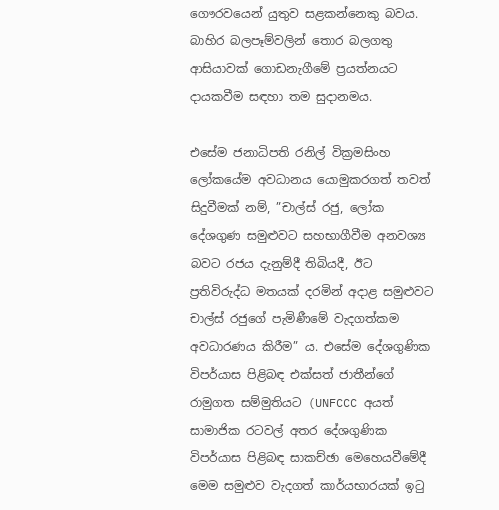ගෞරවයෙන් යුතුව සළකන්නෙකු බවය. බාහිර බලපෑම්වලින් තොර බලගතු ආසියාවක් ගොඩනැගීමේ ප්‍රයත්නයට දායකවීම සඳහා තම සුදානමය.

එසේම ජනාධිපති රනිල් වික්‍රමසිංහ ලෝකයේම අවධානය යොමුකරගත් තවත් සිදුවීමක් නම්, ”චාල්ස් රජු, ලෝක දේශගුණ සමුළුවට සහභාගීවීම අනවශ්‍ය බවට රජය දැනුම්දී තිබියදී, ඊට ප්‍රතිවිරුද්ධ මතයක් දරමින් අදාළ සමුළුවට චාල්ස් රජුගේ පැමිණීමේ වැදගත්කම අවධාරණය කිරීම” ය. එසේම දේශගුණික විපර්යාස පිළිබඳ එක්සත් ජාතීන්ගේ රාමුගත සම්මුතියට (UNFCCC අයත් සාමාජික රටවල් අතර දේශගුණික විපර්යාස පිළිබඳ සාකච්ඡා මෙහෙයවීමේදී මෙම සමුළුව වැදගත් කාර්යභාරයක් ඉටු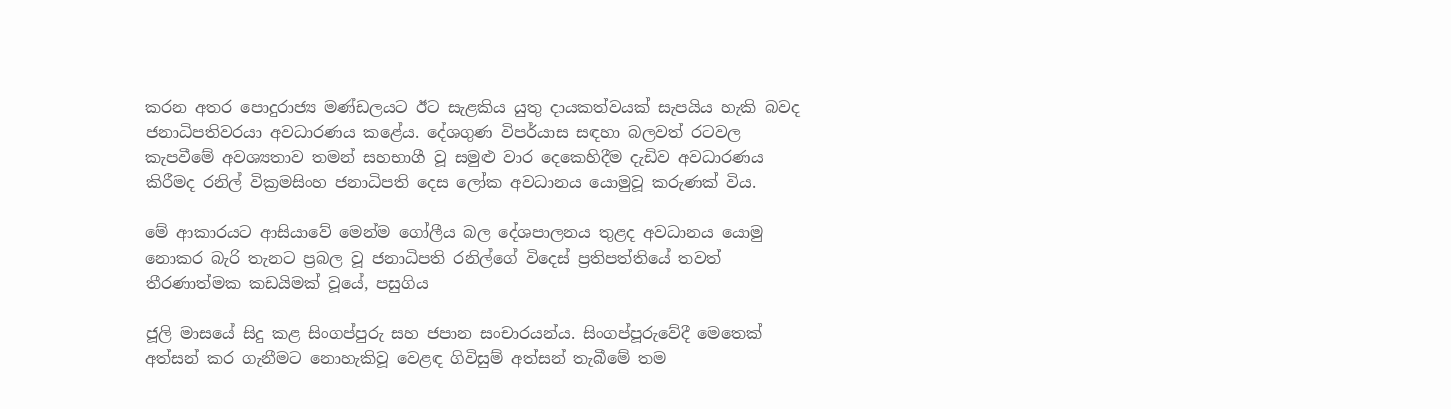කරන අතර පොදුරාජ්‍ය මණ්ඩලයට ඊට සැළකිය යුතු දායකත්වයක් සැපයිය හැකි බවද ජනාධිපතිවරයා අවධාරණය කළේය. දේශගුණ විපර්යාස සඳහා බලවත් රටවල කැපවීමේ අවශ්‍යතාව තමන් සහභාගී වූ සමුළු වාර දෙකෙහිදීම දැඩිව අවධාරණය කිරීමද රනිල් වික්‍රමසිංහ ජනාධිපති දෙස ලෝක අවධානය යොමුවූ කරුණක් විය.

මේ ආකාරයට ආසියාවේ මෙන්ම ගෝලීය බල දේශපාලනය තුළද අවධානය යොමු නොකර බැරි තැනට ප්‍රබල වූ ජනාධිපති රනිල්ගේ විදෙස් ප්‍රතිපත්තියේ තවත් තීරණාත්මක කඩයිමක් වූයේ, පසුගිය

ජූලි මාසයේ සිදු කළ සිංගප්පුරු සහ ජපාන සංචාරයන්ය. සිංගප්පූරුවේදී මෙතෙක් අත්සන් කර ගැනීමට නොහැකිවූ වෙළඳ ගිවිසුම් අත්සන් තැබීමේ තම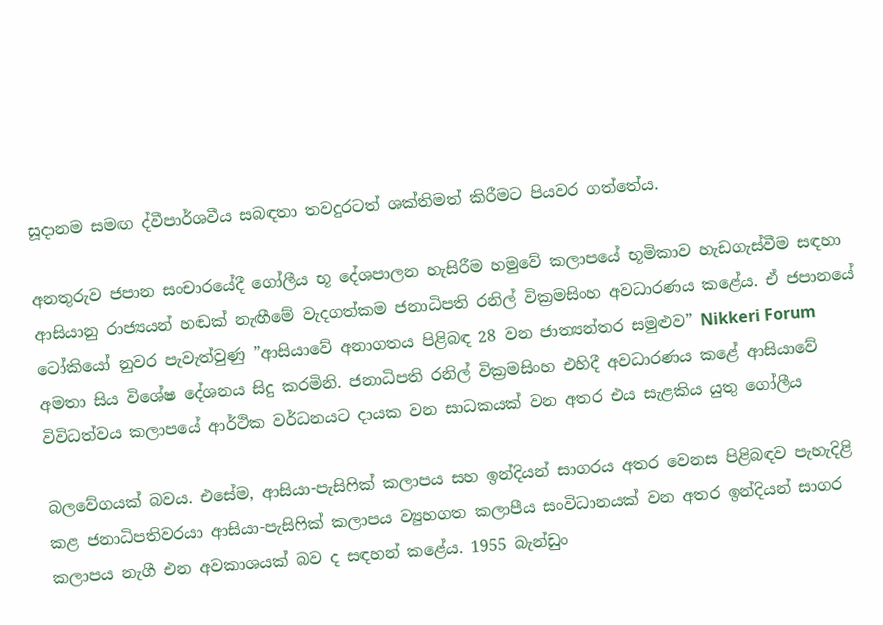සූදානම සමඟ ද්වීපාර්ශවීය සබඳතා තවදුරටත් ශක්තිමත් කිරීමට පියවර ගත්තේය.

අනතුරුව ජපාන සංචාරයේදී ගෝලීය භූ දේශපාලන හැසිරීම හමුවේ කලාපයේ භූමිකාව හැඩගැස්වීම සඳහා ආසියානු රාජ්‍යයන් හඬක් නැඟීමේ වැදගත්කම ජනාධිපති රනිල් වික්‍රමසිංහ අවධාරණය කළේය. ඒ ජපානයේ ටෝකියෝ නුවර පැවැත්වුණු ”ආසියාවේ අනාගතය පිළිබඳ 28 වන ජාත්‍යන්තර සමුළුව” Nikkeri Forum අමතා සිය විශේෂ දේශනය සිදු කරමිනි. ජනාධිපති රනිල් වික්‍රමසිංහ එහිදී අවධාරණය කළේ ආසියාවේ විවිධත්වය කලාපයේ ආර්ථික වර්ධනයට දායක වන සාධකයක් වන අතර එය සැළකිය යුතු ගෝලීය

බලවේගයක් බවය. එසේම, ආසියා-පැසිෆික් කලාපය සහ ඉන්දියන් සාගරය අතර වෙනස පිළිබඳව පැහැදිළි කළ ජනාධිපතිවරයා ආසියා-පැසිෆික් කලාපය ව්‍යුහගත කලාපීය සංවිධානයක් වන අතර ඉන්දියන් සාගර කලාපය නැගී එන අවකාශයක් බව ද සඳහන් කළේය. 1955 බැන්ඩුං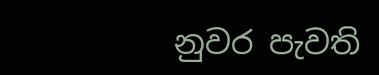නුවර පැවති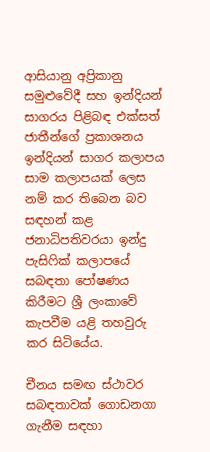ආසියානු අප්‍රිකානු සමුළුවේදී සහ ඉන්දියන් සාගරය පිළිබඳ එක්සත් ජාතීන්ගේ ප්‍රකාශනය ඉන්දියන් සාගර කලාපය සාම කලාපයක් ලෙස නම් කර තිබෙන බව සඳහන් කළ ජනාධිපතිවරයා ඉන්දු පැසිෆික් කලාපයේ සබඳතා පෝෂණය කිරීමට ශ්‍රී ලංකාවේ කැපවීම යළි තහවුරු කර සිටියේය.

චීනය සමඟ ස්ථාවර සබඳතාවක් ගොඩනගා ගැනීම සඳහා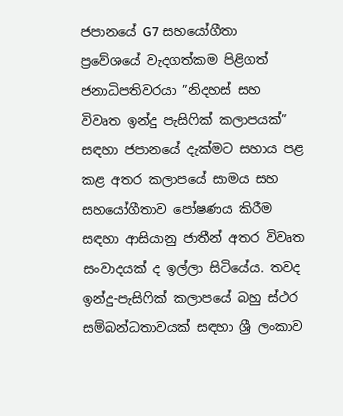ජපානයේ G7 සහයෝගීතා ප්‍රවේශයේ වැදගත්කම පිළිගත් ජනාධිපතිවරයා ”නිදහස් සහ විවෘත ඉන්දු පැසිෆික් කලාපයක්” සඳහා ජපානයේ දැක්මට සහාය පළ කළ අතර කලාපයේ සාමය සහ සහයෝගීතාව පෝෂණය කිරීම සඳහා ආසියානු ජාතීන් අතර විවෘත සංවාදයක් ද ඉල්ලා සිටියේය. තවද ඉන්දු-පැසිෆික් කලාපයේ බහු ස්ථර සම්බන්ධතාවයක් සඳහා ශ්‍රී ලංකාව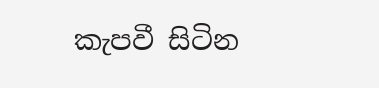කැපවී සිටින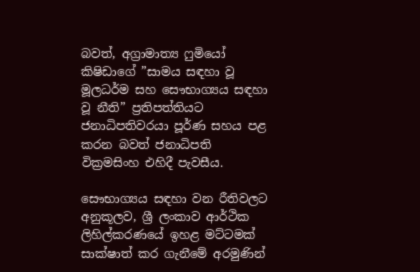බවත්, අග්‍රාමාත්‍ය ෆුමියෝ කිෂිඩාගේ ”සාමය සඳහා වූ මූලධර්ම සහ සෞභාග්‍යය සඳහා වූ නීති” ප්‍රතිපත්තියට ජනාධිපතිවරයා පූර්ණ සහය පළ කරන බවත් ජනාධිපති වික්‍රමසිංහ එහිදී පැවසීය.

සෞභාග්‍යය සඳහා වන රීතිවලට අනුකූලව, ශ්‍රී ලංකාව ආර්ථික ලිහිල්කරණයේ ඉහළ මට්ටමක් සාක්ෂාත් කර ගැනීමේ අරමුණින්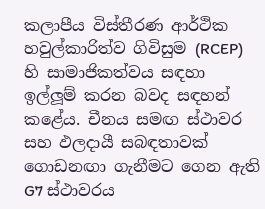කලාපීය විස්තීරණ ආර්ථික හවුල්කාරිත්ව ගිවිසුම (RCEP) හි සාමාජිකත්වය සඳහා ඉල්ලූ‍ම් කරන බවද සඳහන් කළේය. චීනය සමඟ ස්ථාවර සහ ඵලදායී සබඳතාවක් ගොඩනඟා ගැනීමට ගෙන ඇති G7 ස්ථාවරය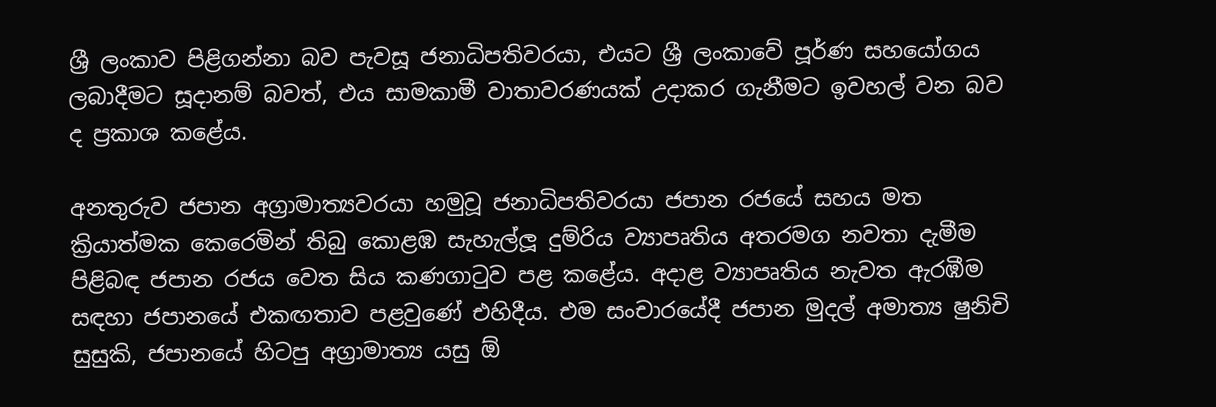ශ්‍රී ලංකාව පිළිගන්නා බව පැවසූ ජනාධිපතිවරයා, එයට ශ්‍රී ලංකාවේ පූර්ණ සහයෝගය ලබාදීමට සූදානම් බවත්, එය සාමකාමී වාතාවරණයක් උදාකර ගැනීමට ඉවහල් වන බව ද ප්‍රකාශ කළේය.

අනතුරුව ජපාන අග්‍රාමාත්‍යවරයා හමුවූ ජනාධිපතිවරයා ජපාන රජයේ සහය මත ක්‍රියාත්මක කෙරෙමින් තිබු කොළඹ සැහැල්ලූ‍ දුම්රිය ව්‍යාපෘතිය අතරමග නවතා දැමීම පිළිබඳ ජපාන රජය වෙත සිය කණගාටුව පළ කළේය. අදාළ ව්‍යාපෘතිය නැවත ඇරඹීම සඳහා ජපානයේ එකඟතාව පළවුණේ එහිදීය. එම සංචාරයේදී ජපාන මුදල් අමාත්‍ය ෂුනිචි සුසුකි, ජපානයේ හිටපු අග්‍රාමාත්‍ය යසු ඕ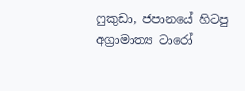ෆුකුඩා, ජපානයේ හිටපු අග්‍රාමාත්‍ය ටාරෝ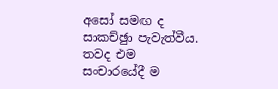අසෝ සමඟ ද සාකච්ඡුා පැවැත්වීය. තවද එම සංචාරයේදී ම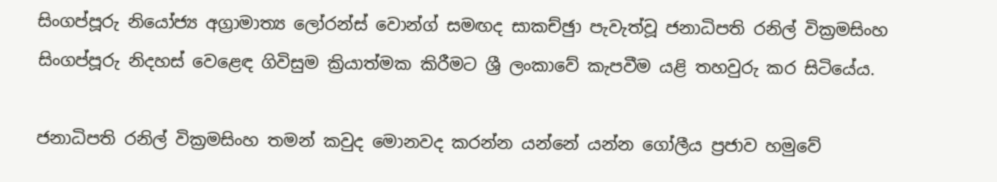සිංගප්පූරු නියෝජ්‍ය අග්‍රාමාත්‍ය ලෝරන්ස් වොන්ග් සමඟද සාකච්ඡුා පැවැත්වූ ජනාධිපති රනිල් වික්‍රමසිංහ සිංගප්පූරු නිදහස් වෙළෙඳ ගිවිසුම ක්‍රියාත්මක කිරීමට ශ්‍රී ලංකාවේ කැපවීම යළි තහවුරු කර සිටියේය.

ජනාධිපති රනිල් වික්‍රමසිංහ තමන් කවුද මොනවද කරන්න යන්නේ යන්න ගෝලීය ප්‍රජාව හමුවේ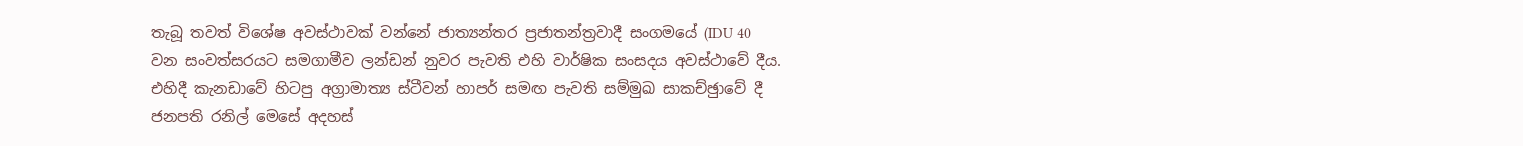තැබූ තවත් විශේෂ අවස්ථාවක් වන්නේ ජාත්‍යන්තර ප්‍රජාතන්ත්‍රවාදී සංගමයේ (IDU 40 වන සංවත්සරයට සමගාමීව ලන්ඩන් නුවර පැවති එහි වාර්ෂික සංසදය අවස්ථාවේ දීය. එහිදී කැනඩාවේ හිටපු අග්‍රාමාත්‍ය ස්ටීවන් හාපර් සමඟ පැවති සම්මුඛ සාකච්ඡුාවේ දී ජනපති රනිල් මෙසේ අදහස්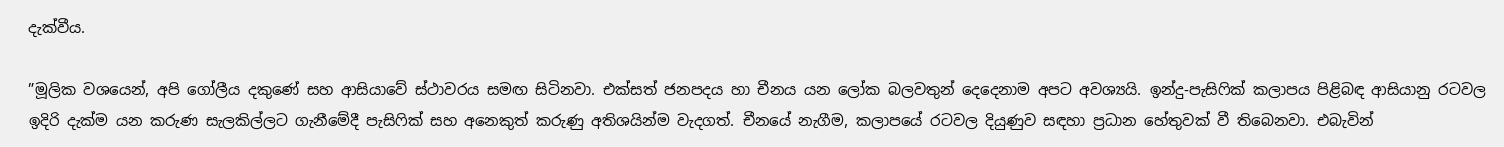දැක්වීය.

”මූලික වශයෙන්, අපි ගෝලීය දකුණේ සහ ආසියාවේ ස්ථාවරය සමඟ සිටිනවා. එක්සත් ජනපදය හා චීනය යන ලෝක බලවතුන් දෙදෙනාම අපට අවශ්‍යයි. ඉන්දු-පැසිෆික් කලාපය පිළිබඳ ආසියානු රටවල ඉදිරි දැක්ම යන කරුණ සැලකිල්ලට ගැනීමේදී පැසිෆික් සහ අනෙකුත් කරුණු අතිශයින්ම වැදගත්. චීනයේ නැගීම, කලාපයේ රටවල දියුණුව සඳහා ප්‍රධාන හේතුවක් වී තිබෙනවා. එබැවින්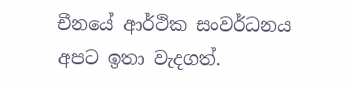චීනයේ ආර්ථික සංවර්ධනය අපට ඉතා වැදගත්.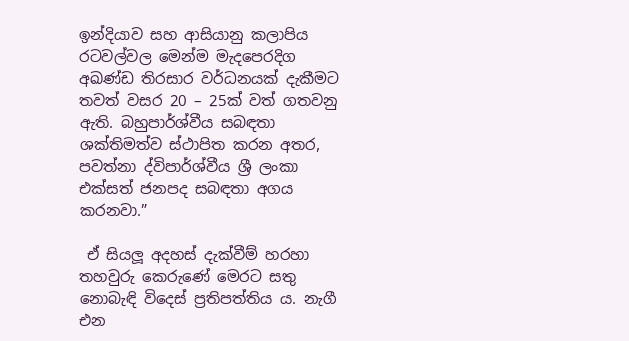ඉන්දියාව සහ ආසියානු කලාපිය රටවල්වල මෙන්ම මැදපෙරදිග අඛණ්ඩ තිරසාර වර්ධනයක් දැකීමට තවත් වසර 20 – 25ක් වත් ගතවනු ඇති. බහුපාර්ශ්වීය සබඳතා ශක්තිමත්ව ස්ථාපිත කරන අතර, පවත්නා ද්විපාර්ශ්වීය ශ්‍රී ලංකා එක්සත් ජනපද සබඳතා අගය කරනවා.”

 ඒ සියලූ‍ අදහස් දැක්වීම් හරහා තහවුරු කෙරුණේ මෙරට සතු නොබැඳි විදෙස් ප්‍රතිපත්තිය ය. නැගී එන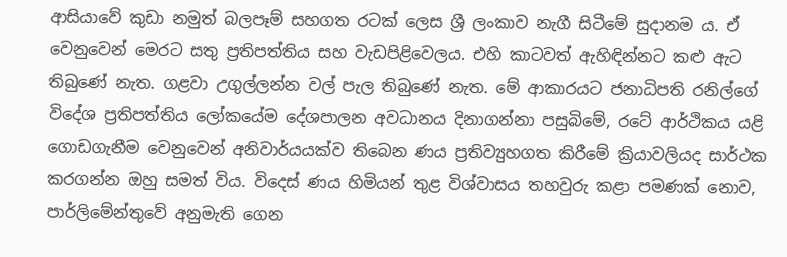ආසියාවේ කුඩා නමුත් බලපෑම් සහගත රටක් ලෙස ශ්‍රී ලංකාව නැගී සිටීමේ සුදානම ය. ඒ වෙනුවෙන් මෙරට සතු ප්‍රතිපත්තිය සහ වැඩපිළිවෙලය. එහි කාටවත් ඇහිඳින්නට කළු ඇට තිබුණේ නැත. ගළවා උගුල්ලන්න වල් පැල තිබුණේ නැත. මේ ආකාරයට ජනාධිපති රනිල්ගේ විදේශ ප්‍රතිපත්තිය ලෝකයේම දේශපාලන අවධානය දිනාගන්නා පසුබිමේ, රටේ ආර්ථිකය යළි ගොඩගැනීම වෙනුවෙන් අනිවාර්යයක්ව තිබෙන ණය ප්‍රතිව්‍යුහගත කිරීමේ ක්‍රියාවලියද සාර්ථක කරගන්න ඔහු සමත් විය. විදෙස් ණය හිමියන් තුළ විශ්වාසය තහවුරු කළා පමණක් නොව, පාර්ලිමේන්තුවේ අනුමැති ගෙන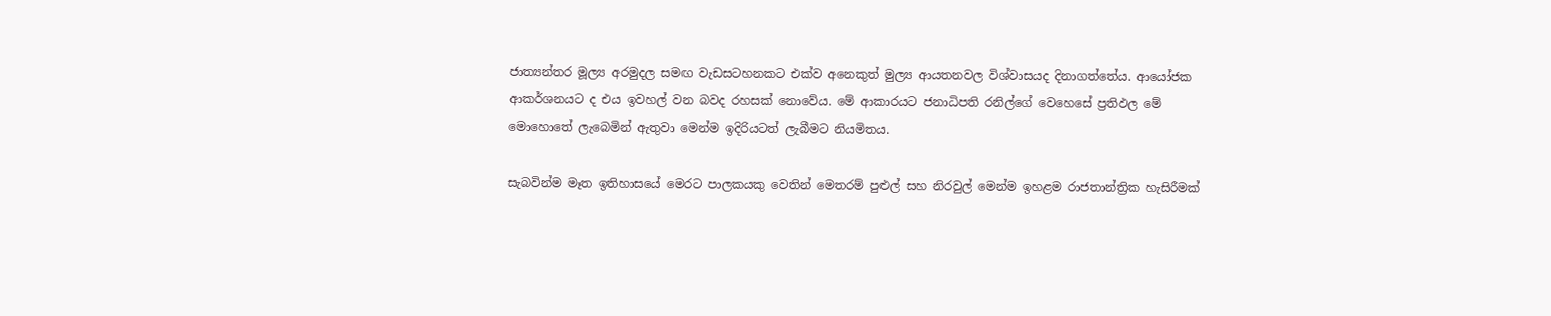ජාත්‍යන්තර මූල්‍ය අරමුදල සමඟ වැඩසටහනකට එක්ව අනෙකුත් මුල්‍ය ආයතනවල විශ්වාසයද දිනාගත්තේය. ආයෝජක ආකර්ශනයට ද එය ඉවහල් වන බවද රහසක් නොවේය. මේ ආකාරයට ජනාධිපති රනිල්ගේ වෙහෙසේ ප්‍රතිඵල මේ මොහොතේ ලැබෙමින් ඇතුවා මෙන්ම ඉදිරියටත් ලැබීමට නියමිතය.

සැබවින්ම මෑත ඉතිහාසයේ මෙරට පාලකයකු වෙතින් මෙතරම් පුළුල් සහ නිරවුල් මෙන්ම ඉහළම රාජතාන්ත්‍රික හැසිරීමක්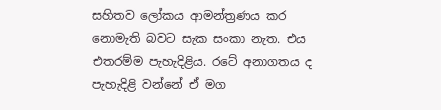සහිතව ලෝකය ආමන්ත්‍රණය කර නොමැති බවට සැක සංකා නැත. එය එතරම්ම පැහැදිළිය. රටේ අනාගතය ද පැහැදිළි වන්නේ ඒ මග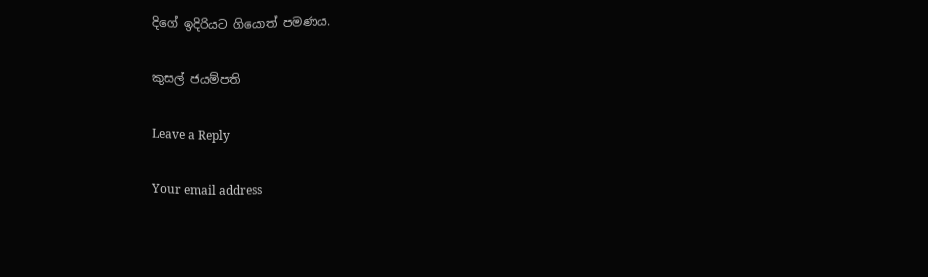දිගේ ඉදිරියට ගියොත් පමණය.

කුසල් ජයම්පති

Leave a Reply

Your email address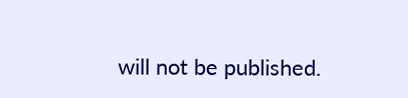will not be published.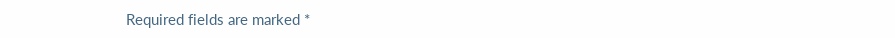Required fields are marked *